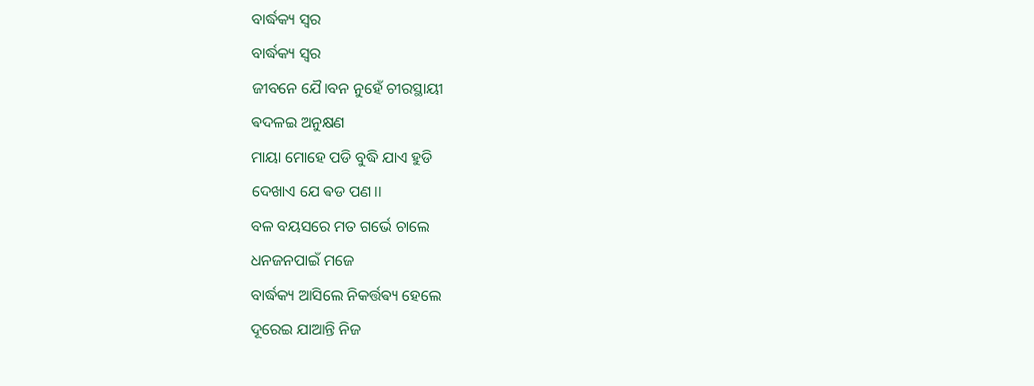ବାର୍ଦ୍ଧକ୍ୟ ସ୍ବର
ବାର୍ଦ୍ଧକ୍ୟ ସ୍ବର
ଜୀବନେ ଯୈ।ବନ ନୁହେଁ ଚୀରସ୍ଥାୟୀ
ଵଦଳଇ ଅନୁକ୍ଷଣ
ମାୟା ମୋହେ ପଡି ବୁଦ୍ଧି ଯାଏ ହୁଡି
ଦେଖାଏ ଯେ ଵଡ ପଣ।।
ବଳ ବୟସରେ ମତ ଗର୍ଭେ ଚାଲେ
ଧନଜନପାଇଁ ମଜେ
ବାର୍ଦ୍ଧକ୍ୟ ଆସିଲେ ନିକର୍ତ୍ତଵ୍ୟ ହେଲେ
ଦୂରେଇ ଯାଆନ୍ତି ନିଜ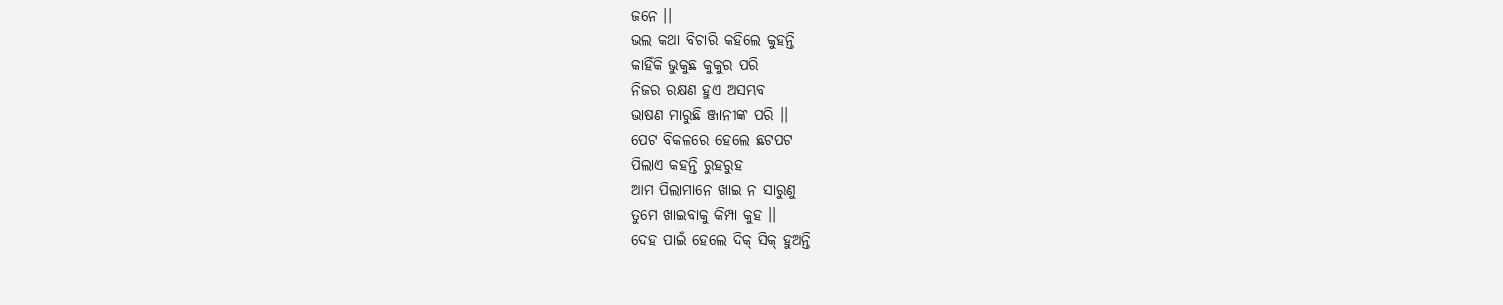ଜନେ ।।
ଭଲ କଥା ବିଚାରି କହିଲେ କୁହନ୍ତି
କାହିଁକି ଭୁକୁଛ କୁକୁର ପରି
ନିଜର ରକ୍ଷଣ ହୁଏ ଅସମ୍ଭବ
ଭାଷଣ ମାରୁଛି ଞ୍ଜାନୀଙ୍କ ପରି ।।
ପେଟ ବିକଳରେ ହେଲେ ଛଟପଟ
ପିଲାଏ କହନ୍ତି ରୁହରୁହ
ଆମ ପିଲାମାନେ ଖାଇ ନ ସାରୁଣୁ
ତୁମେ ଖାଇବାକୁ କିମ୍ପା କୁହ ।।
ଦେହ ପାଇଁ ହେଲେ ଦିକ୍ ସିକ୍ ହୁଅନ୍ତି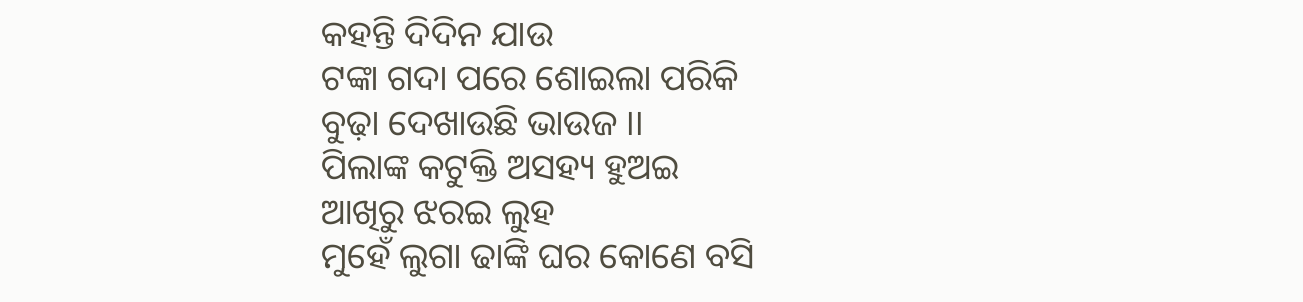କହନ୍ତି ଦିଦିନ ଯାଉ
ଟଙ୍କା ଗଦା ପରେ ଶୋଇଲା ପରିକି
ବୁଢ଼ା ଦେଖାଉଛି ଭାଉଜ ।।
ପିଲାଙ୍କ କଟୁକ୍ତି ଅସହ୍ୟ ହୁଅଇ
ଆଖିରୁ ଝରଇ ଲୁହ
ମୁହେଁ ଲୁଗା ଢାଙ୍କି ଘର କୋଣେ ବସି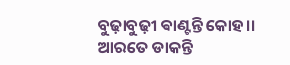ବୁଢ଼ାବୁଢ଼ୀ ଵାଣ୍ଟନ୍ତି କୋହ।।
ଆରତେ ଡାକନ୍ତି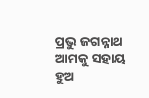ପ୍ରଭୁ ଜଗନ୍ନାଥ
ଆମକୁ ସହାୟ ହୁଅ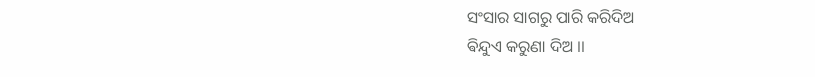ସଂସାର ସାଗରୁ ପାରି କରିଦିଅ
ଵିନ୍ଦୁଏ କରୁଣା ଦିଅ ।।